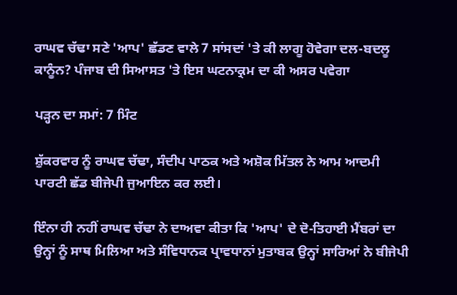ਰਾਘਵ ਚੱਢਾ ਸਣੇ 'ਆਪ' ਛੱਡਣ ਵਾਲੇ 7 ਸਾਂਸਦਾਂ 'ਤੇ ਕੀ ਲਾਗੂ ਹੋਵੇਗਾ ਦਲ-ਬਦਲੂ ਕਾਨੂੰਨ? ਪੰਜਾਬ ਦੀ ਸਿਆਸਤ 'ਤੇ ਇਸ ਘਟਨਾਕ੍ਰਮ ਦਾ ਕੀ ਅਸਰ ਪਵੇਗਾ

ਪੜ੍ਹਨ ਦਾ ਸਮਾਂ: 7 ਮਿੰਟ

ਸ਼ੁੱਕਰਵਾਰ ਨੂੰ ਰਾਘਵ ਚੱਢਾ, ਸੰਦੀਪ ਪਾਠਕ ਅਤੇ ਅਸ਼ੋਕ ਮਿੱਤਲ ਨੇ ਆਮ ਆਦਮੀ ਪਾਰਟੀ ਛੱਡ ਬੀਜੇਪੀ ਜੁਆਇਨ ਕਰ ਲਈ।

ਇੰਨਾ ਹੀ ਨਹੀਂ ਰਾਘਵ ਚੱਢਾ ਨੇ ਦਾਅਵਾ ਕੀਤਾ ਕਿ 'ਆਪ' ਦੇ ਦੋ-ਤਿਹਾਈ ਮੈਂਬਰਾਂ ਦਾ ਉਨ੍ਹਾਂ ਨੂੰ ਸਾਥ ਮਿਲਿਆ ਅਤੇ ਸੰਵਿਧਾਨਕ ਪ੍ਰਾਵਧਾਨਾਂ ਮੁਤਾਬਕ ਉਨ੍ਹਾਂ ਸਾਰਿਆਂ ਨੇ ਬੀਜੇਪੀ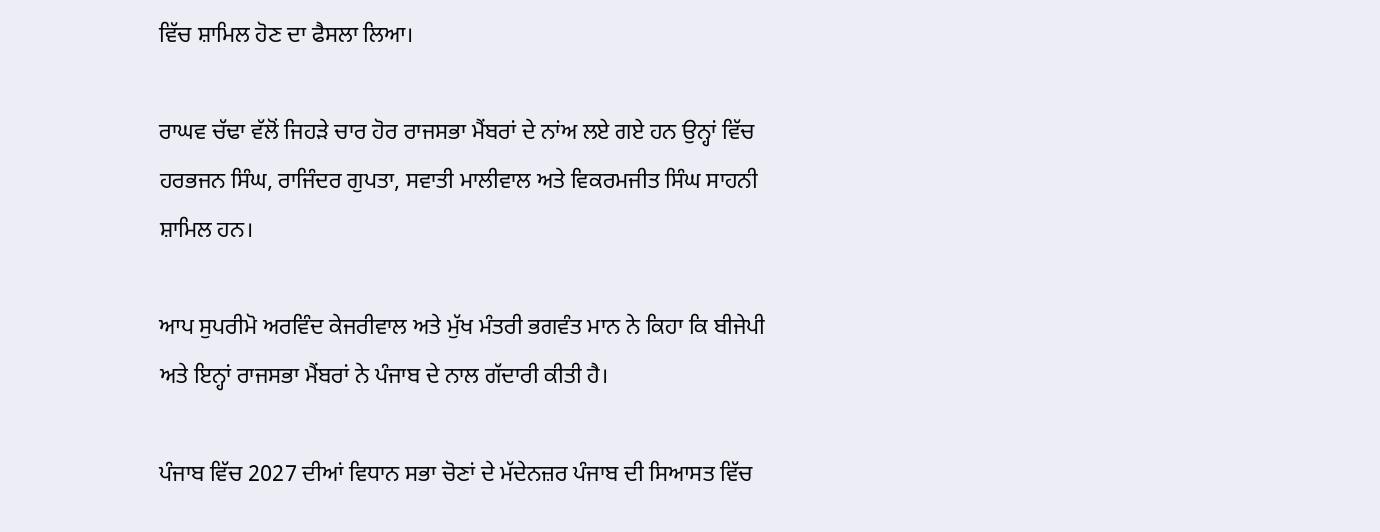ਵਿੱਚ ਸ਼ਾਮਿਲ ਹੋਣ ਦਾ ਫੈਸਲਾ ਲਿਆ।

ਰਾਘਵ ਚੱਢਾ ਵੱਲੋਂ ਜਿਹੜੇ ਚਾਰ ਹੋਰ ਰਾਜਸਭਾ ਮੈਂਬਰਾਂ ਦੇ ਨਾਂਅ ਲਏ ਗਏ ਹਨ ਉਨ੍ਹਾਂ ਵਿੱਚ ਹਰਭਜਨ ਸਿੰਘ, ਰਾਜਿੰਦਰ ਗੁਪਤਾ, ਸਵਾਤੀ ਮਾਲੀਵਾਲ ਅਤੇ ਵਿਕਰਮਜੀਤ ਸਿੰਘ ਸਾਹਨੀ ਸ਼ਾਮਿਲ ਹਨ।

ਆਪ ਸੁਪਰੀਮੋ ਅਰਵਿੰਦ ਕੇਜਰੀਵਾਲ ਅਤੇ ਮੁੱਖ ਮੰਤਰੀ ਭਗਵੰਤ ਮਾਨ ਨੇ ਕਿਹਾ ਕਿ ਬੀਜੇਪੀ ਅਤੇ ਇਨ੍ਹਾਂ ਰਾਜਸਭਾ ਮੈਂਬਰਾਂ ਨੇ ਪੰਜਾਬ ਦੇ ਨਾਲ ਗੱਦਾਰੀ ਕੀਤੀ ਹੈ।

ਪੰਜਾਬ ਵਿੱਚ 2027 ਦੀਆਂ ਵਿਧਾਨ ਸਭਾ ਚੋਣਾਂ ਦੇ ਮੱਦੇਨਜ਼ਰ ਪੰਜਾਬ ਦੀ ਸਿਆਸਤ ਵਿੱਚ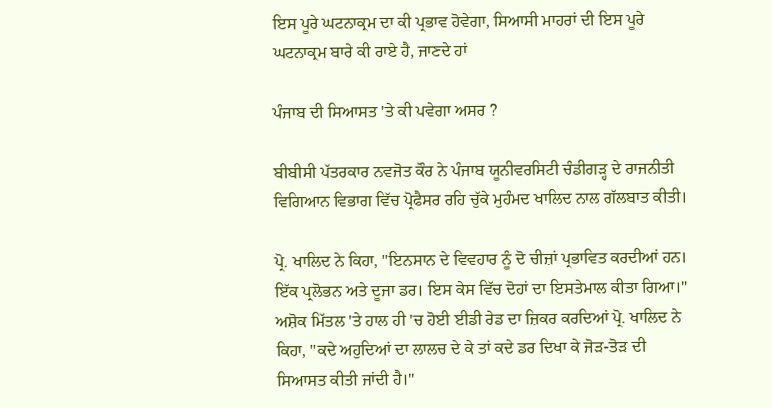ਇਸ ਪੂਰੇ ਘਟਨਾਕ੍ਰਮ ਦਾ ਕੀ ਪ੍ਰਭਾਵ ਹੋਵੇਗਾ, ਸਿਆਸੀ ਮਾਹਰਾਂ ਦੀ ਇਸ ਪੂਰੇ ਘਟਨਾਕ੍ਰਮ ਬਾਰੇ ਕੀ ਰਾਏ ਹੈ, ਜਾਣਦੇ ਹਾਂ

ਪੰਜਾਬ ਦੀ ਸਿਆਸਤ 'ਤੇ ਕੀ ਪਵੇਗਾ ਅਸਰ ?

ਬੀਬੀਸੀ ਪੱਤਰਕਾਰ ਨਵਜੋਤ ਕੌਰ ਨੇ ਪੰਜਾਬ ਯੂਨੀਵਰਸਿਟੀ ਚੰਡੀਗੜ੍ਹ ਦੇ ਰਾਜਨੀਤੀ ਵਿਗਿਆਨ ਵਿਭਾਗ ਵਿੱਚ ਪ੍ਰੋਫੈਸਰ ਰਹਿ ਚੁੱਕੇ ਮੁਹੰਮਦ ਖਾਲਿਦ ਨਾਲ ਗੱਲਬਾਤ ਕੀਤੀ।

ਪ੍ਰੋ. ਖਾਲਿਦ ਨੇ ਕਿਹਾ, "ਇਨਸਾਨ ਦੇ ਵਿਵਹਾਰ ਨੂੰ ਦੋ ਚੀਜ਼ਾਂ ਪ੍ਰਭਾਵਿਤ ਕਰਦੀਆਂ ਹਨ। ਇੱਕ ਪ੍ਰਲੋਭਨ ਅਤੇ ਦੂਜਾ ਡਰ। ਇਸ ਕੇਸ ਵਿੱਚ ਦੋਹਾਂ ਦਾ ਇਸਤੇਮਾਲ ਕੀਤਾ ਗਿਆ।" ਅਸ਼ੋਕ ਮਿੱਤਲ 'ਤੇ ਹਾਲ ਹੀ 'ਚ ਹੋਈ ਈਡੀ ਰੇਡ ਦਾ ਜ਼ਿਕਰ ਕਰਦਿਆਂ ਪ੍ਰੋ. ਖਾਲਿਦ ਨੇ ਕਿਹਾ, "ਕਦੇ ਅਹੁਦਿਆਂ ਦਾ ਲਾਲਚ ਦੇ ਕੇ ਤਾਂ ਕਦੇ ਡਰ ਦਿਖਾ ਕੇ ਜੋੜ-ਤੋੜ ਦੀ ਸਿਆਸਤ ਕੀਤੀ ਜਾਂਦੀ ਹੈ।"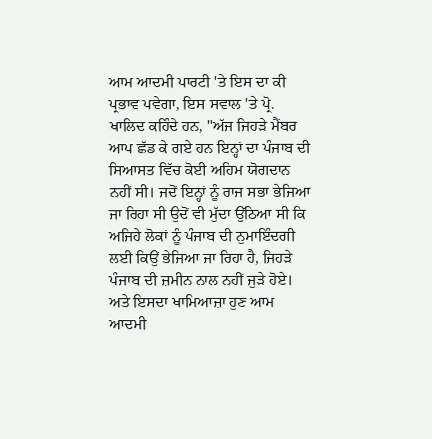ਆਮ ਆਦਮੀ ਪਾਰਟੀ 'ਤੇ ਇਸ ਦਾ ਕੀ ਪ੍ਰਭਾਵ ਪਵੇਗਾ, ਇਸ ਸਵਾਲ 'ਤੇ ਪ੍ਰੋ. ਖਾਲਿਦ ਕਹਿੰਦੇ ਹਨ, "ਅੱਜ ਜਿਹੜੇ ਮੈਂਬਰ ਆਪ ਛੱਡ ਕੇ ਗਏ ਹਨ ਇਨ੍ਹਾਂ ਦਾ ਪੰਜਾਬ ਦੀ ਸਿਆਸਤ ਵਿੱਚ ਕੋਈ ਅਹਿਮ ਯੋਗਦਾਨ ਨਹੀਂ ਸੀ। ਜਦੋਂ ਇਨ੍ਹਾਂ ਨੂੰ ਰਾਜ ਸਭਾ ਭੇਜਿਆ ਜਾ ਰਿਹਾ ਸੀ ਉਦੋਂ ਵੀ ਮੁੱਦਾ ਉੱਠਿਆ ਸੀ ਕਿ ਅਜਿਹੇ ਲੋਕਾਂ ਨੂੰ ਪੰਜਾਬ ਦੀ ਨੁਮਾਇੰਦਗੀ ਲਈ ਕਿਉਂ ਭੇਜਿਆ ਜਾ ਰਿਹਾ ਹੈ, ਜਿਹੜੇ ਪੰਜਾਬ ਦੀ ਜ਼ਮੀਨ ਨਾਲ ਨਹੀਂ ਜੁੜੇ ਹੋਏ। ਅਤੇ ਇਸਦਾ ਖਾਮਿਆਜ਼ਾ ਹੁਣ ਆਮ ਆਦਮੀ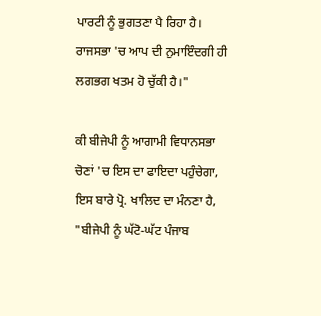ਪਾਰਟੀ ਨੂੰ ਭੁਗਤਣਾ ਪੈ ਰਿਹਾ ਹੈ। ਰਾਜਸਭਾ 'ਚ ਆਪ ਦੀ ਨੁਮਾਇੰਦਗੀ ਹੀ ਲਗਭਗ ਖਤਮ ਹੋ ਚੁੱਕੀ ਹੈ।"

ਕੀ ਬੀਜੇਪੀ ਨੂੰ ਆਗਾਮੀ ਵਿਧਾਨਸਭਾ ਚੋਣਾਂ 'ਚ ਇਸ ਦਾ ਫਾਇਦਾ ਪਹੁੰਚੇਗਾ, ਇਸ ਬਾਰੇ ਪ੍ਰੋ. ਖਾਲਿਦ ਦਾ ਮੰਨਣਾ ਹੈ, "ਬੀਜੇਪੀ ਨੂੰ ਘੱਟੋ-ਘੱਟ ਪੰਜਾਬ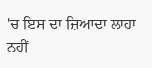'ਚ ਇਸ ਦਾ ਜ਼ਿਆਦਾ ਲਾਹਾ ਨਹੀਂ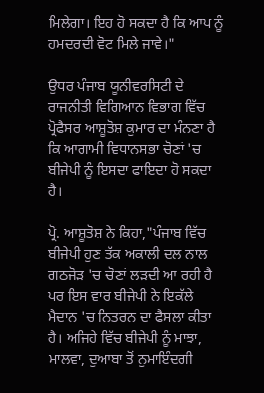ਮਿਲੇਗਾ। ਇਹ ਹੋ ਸਕਦਾ ਹੈ ਕਿ ਆਪ ਨੂੰ ਹਮਦਰਦੀ ਵੋਟ ਮਿਲੇ ਜਾਵੇ।"

ਉਧਰ ਪੰਜਾਬ ਯੂਨੀਵਰਸਿਟੀ ਦੇ ਰਾਜਨੀਤੀ ਵਿਗਿਆਨ ਵਿਭਾਗ ਵਿੱਚ ਪ੍ਰੋਫੈਸਰ ਆਸ਼ੂਤੋਸ਼ ਕੁਮਾਰ ਦਾ ਮੰਨਣਾ ਹੈ ਕਿ ਆਗਾਮੀ ਵਿਧਾਨਸਭਾ ਚੋਣਾਂ 'ਚ ਬੀਜੇਪੀ ਨੂੰ ਇਸਦਾ ਫਾਇਦਾ ਹੋ ਸਕਦਾ ਹੈ।

ਪ੍ਰੋ. ਆਸ਼ੂਤੋਸ਼ ਨੇ ਕਿਹਾ,"ਪੰਜਾਬ ਵਿੱਚ ਬੀਜੇਪੀ ਹੁਣ ਤੱਕ ਅਕਾਲੀ ਦਲ ਨਾਲ ਗਠਜੋੜ 'ਚ ਚੋਣਾਂ ਲੜਦੀ ਆ ਰਹੀ ਹੈ ਪਰ ਇਸ ਵਾਰ ਬੀਜੇਪੀ ਨੇ ਇਕੱਲੇ ਮੈਦਾਨ 'ਚ ਨਿਤਰਨ ਦਾ ਫੈਸਲਾ ਕੀਤਾ ਹੈ। ਅਜਿਹੇ ਵਿੱਚ ਬੀਜੇਪੀ ਨੂੰ ਮਾਝਾ, ਮਾਲਵਾ, ਦੁਆਬਾ ਤੋਂ ਨੁਮਾਇੰਦਗੀ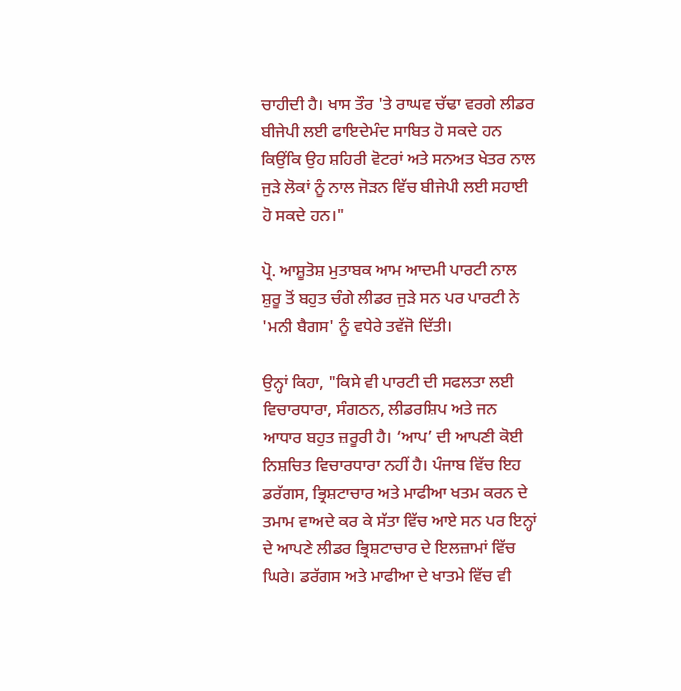ਚਾਹੀਦੀ ਹੈ। ਖਾਸ ਤੌਰ 'ਤੇ ਰਾਘਵ ਚੱਢਾ ਵਰਗੇ ਲੀਡਰ ਬੀਜੇਪੀ ਲਈ ਫਾਇਦੇਮੰਦ ਸਾਬਿਤ ਹੋ ਸਕਦੇ ਹਨ ਕਿਉਂਕਿ ਉਹ ਸ਼ਹਿਰੀ ਵੋਟਰਾਂ ਅਤੇ ਸਨਅਤ ਖੇਤਰ ਨਾਲ ਜੁੜੇ ਲੋਕਾਂ ਨੂੰ ਨਾਲ ਜੋੜਨ ਵਿੱਚ ਬੀਜੇਪੀ ਲਈ ਸਹਾਈ ਹੋ ਸਕਦੇ ਹਨ।"

ਪ੍ਰੋ. ਆਸ਼ੂਤੋਸ਼ ਮੁਤਾਬਕ ਆਮ ਆਦਮੀ ਪਾਰਟੀ ਨਾਲ ਸ਼ੁਰੂ ਤੋਂ ਬਹੁਤ ਚੰਗੇ ਲੀਡਰ ਜੁੜੇ ਸਨ ਪਰ ਪਾਰਟੀ ਨੇ 'ਮਨੀ ਬੈਗਸ' ਨੂੰ ਵਧੇਰੇ ਤਵੱਜੋ ਦਿੱਤੀ।

ਉਨ੍ਹਾਂ ਕਿਹਾ, "ਕਿਸੇ ਵੀ ਪਾਰਟੀ ਦੀ ਸਫਲਤਾ ਲਈ ਵਿਚਾਰਧਾਰਾ, ਸੰਗਠਨ, ਲੀਡਰਸ਼ਿਪ ਅਤੇ ਜਨ ਆਧਾਰ ਬਹੁਤ ਜ਼ਰੂਰੀ ਹੈ। ‘ਆਪ’ ਦੀ ਆਪਣੀ ਕੋਈ ਨਿਸ਼ਚਿਤ ਵਿਚਾਰਧਾਰਾ ਨਹੀਂ ਹੈ। ਪੰਜਾਬ ਵਿੱਚ ਇਹ ਡਰੱਗਸ, ਭ੍ਰਿਸ਼ਟਾਚਾਰ ਅਤੇ ਮਾਫੀਆ ਖਤਮ ਕਰਨ ਦੇ ਤਮਾਮ ਵਾਅਦੇ ਕਰ ਕੇ ਸੱਤਾ ਵਿੱਚ ਆਏ ਸਨ ਪਰ ਇਨ੍ਹਾਂ ਦੇ ਆਪਣੇ ਲੀਡਰ ਭ੍ਰਿਸ਼ਟਾਚਾਰ ਦੇ ਇਲਜ਼ਾਮਾਂ ਵਿੱਚ ਘਿਰੇ। ਡਰੱਗਸ ਅਤੇ ਮਾਫੀਆ ਦੇ ਖਾਤਮੇ ਵਿੱਚ ਵੀ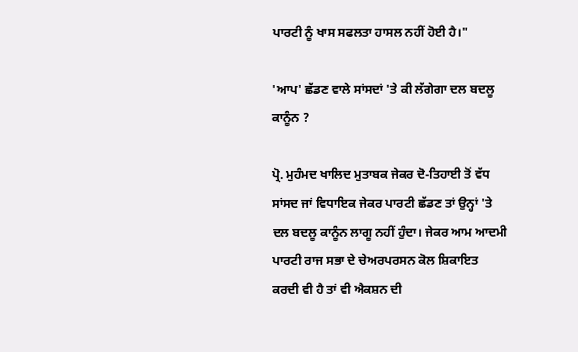ਪਾਰਟੀ ਨੂੰ ਖਾਸ ਸਫਲਤਾ ਹਾਸਲ ਨਹੀਂ ਹੋਈ ਹੈ।"

'ਆਪ' ਛੱਡਣ ਵਾਲੇ ਸਾਂਸਦਾਂ 'ਤੇ ਕੀ ਲੱਗੇਗਾ ਦਲ ਬਦਲੂ ਕਾਨੂੰਨ ?

ਪ੍ਰੋ. ਮੁਹੰਮਦ ਖਾਲਿਦ ਮੁਤਾਬਕ ਜੇਕਰ ਦੋ-ਤਿਹਾਈ ਤੋਂ ਵੱਧ ਸਾਂਸਦ ਜਾਂ ਵਿਧਾਇਕ ਜੇਕਰ ਪਾਰਟੀ ਛੱਡਣ ਤਾਂ ਉਨ੍ਹਾਂ 'ਤੇ ਦਲ ਬਦਲੂ ਕਾਨੂੰਨ ਲਾਗੂ ਨਹੀਂ ਹੁੰਦਾ। ਜੇਕਰ ਆਮ ਆਦਮੀ ਪਾਰਟੀ ਰਾਜ ਸਭਾ ਦੇ ਚੇਅਰਪਰਸਨ ਕੋਲ ਸ਼ਿਕਾਇਤ ਕਰਦੀ ਵੀ ਹੈ ਤਾਂ ਵੀ ਐਕਸ਼ਨ ਦੀ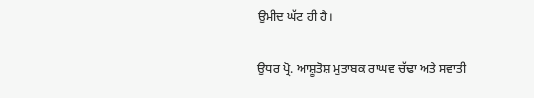ਉਮੀਦ ਘੱਟ ਹੀ ਹੈ।

ਉਧਰ ਪ੍ਰੋ. ਆਸ਼ੂਤੋਸ਼ ਮੁਤਾਬਕ ਰਾਘਵ ਚੱਢਾ ਅਤੇ ਸਵਾਤੀ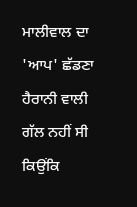ਮਾਲੀਵਾਲ ਦਾ 'ਆਪ' ਛੱਡਣਾ ਹੈਰਾਨੀ ਵਾਲੀ ਗੱਲ ਨਹੀਂ ਸੀ ਕਿਉਂਕਿ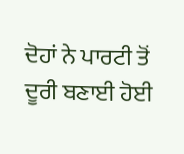ਦੋਹਾਂ ਨੇ ਪਾਰਟੀ ਤੋਂ ਦੂਰੀ ਬਣਾਈ ਹੋਈ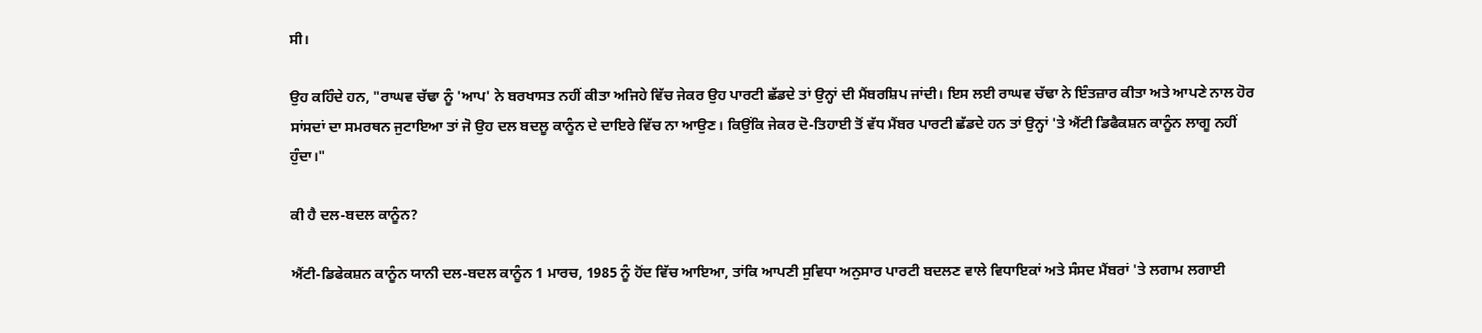ਸੀ।

ਉਹ ਕਹਿੰਦੇ ਹਨ, "ਰਾਘਵ ਚੱਢਾ ਨੂੰ 'ਆਪ' ਨੇ ਬਰਖਾਸਤ ਨਹੀਂ ਕੀਤਾ ਅਜਿਹੇ ਵਿੱਚ ਜੇਕਰ ਉਹ ਪਾਰਟੀ ਛੱਡਦੇ ਤਾਂ ਉਨ੍ਹਾਂ ਦੀ ਮੈਂਬਰਸ਼ਿਪ ਜਾਂਦੀ। ਇਸ ਲਈ ਰਾਘਵ ਚੱਢਾ ਨੇ ਇੰਤਜ਼ਾਰ ਕੀਤਾ ਅਤੇ ਆਪਣੇ ਨਾਲ ਹੋਰ ਸਾਂਸਦਾਂ ਦਾ ਸਮਰਥਨ ਜੁਟਾਇਆ ਤਾਂ ਜੋ ਉਹ ਦਲ ਬਦਲੂ ਕਾਨੂੰਨ ਦੇ ਦਾਇਰੇ ਵਿੱਚ ਨਾ ਆਉਣ। ਕਿਉਂਕਿ ਜੇਕਰ ਦੋ-ਤਿਹਾਈ ਤੋਂ ਵੱਧ ਮੈਂਬਰ ਪਾਰਟੀ ਛੱਡਦੇ ਹਨ ਤਾਂ ਉਨ੍ਹਾਂ 'ਤੇ ਐਂਟੀ ਡਿਫੈਕਸ਼ਨ ਕਾਨੂੰਨ ਲਾਗੂ ਨਹੀਂ ਹੁੰਦਾ।"

ਕੀ ਹੈ ਦਲ-ਬਦਲ ਕਾਨੂੰਨ?

ਐਂਟੀ-ਡਿਫੇਕਸ਼ਨ ਕਾਨੂੰਨ ਯਾਨੀ ਦਲ-ਬਦਲ ਕਾਨੂੰਨ 1 ਮਾਰਚ, 1985 ਨੂੰ ਹੋਂਦ ਵਿੱਚ ਆਇਆ, ਤਾਂਕਿ ਆਪਣੀ ਸੁਵਿਧਾ ਅਨੁਸਾਰ ਪਾਰਟੀ ਬਦਲਣ ਵਾਲੇ ਵਿਧਾਇਕਾਂ ਅਤੇ ਸੰਸਦ ਮੈਂਬਰਾਂ 'ਤੇ ਲਗਾਮ ਲਗਾਈ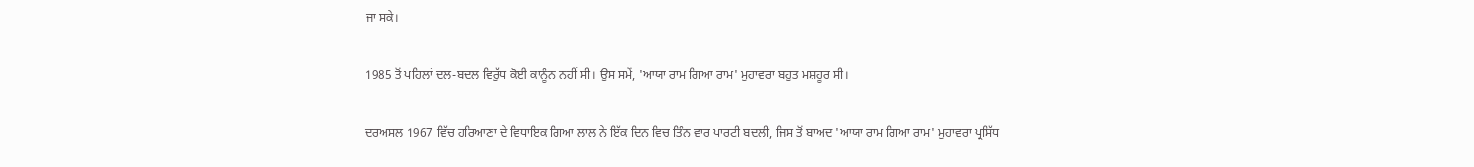ਜਾ ਸਕੇ।

1985 ਤੋਂ ਪਹਿਲਾਂ ਦਲ-ਬਦਲ ਵਿਰੁੱਧ ਕੋਈ ਕਾਨੂੰਨ ਨਹੀਂ ਸੀ। ਉਸ ਸਮੇਂ, 'ਆਯਾ ਰਾਮ ਗਿਆ ਰਾਮ' ਮੁਹਾਵਰਾ ਬਹੁਤ ਮਸ਼ਹੂਰ ਸੀ।

ਦਰਅਸਲ 1967 ਵਿੱਚ ਹਰਿਆਣਾ ਦੇ ਵਿਧਾਇਕ ਗਿਆ ਲਾਲ ਨੇ ਇੱਕ ਦਿਨ ਵਿਚ ਤਿੰਨ ਵਾਰ ਪਾਰਟੀ ਬਦਲੀ, ਜਿਸ ਤੋਂ ਬਾਅਦ 'ਆਯਾ ਰਾਮ ਗਿਆ ਰਾਮ' ਮੁਹਾਵਰਾ ਪ੍ਰਸਿੱਧ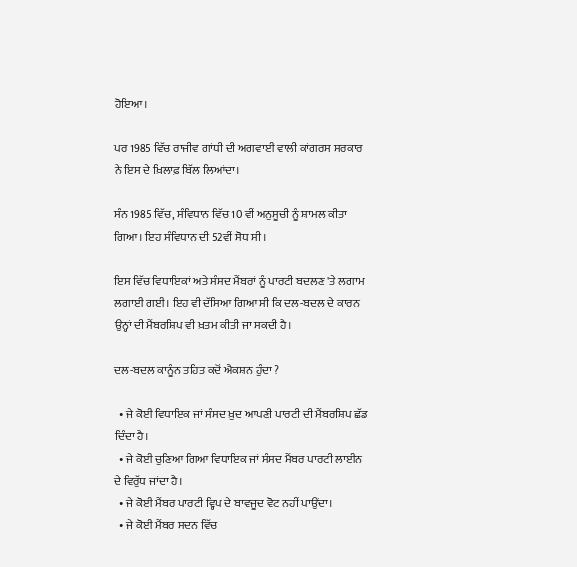ਹੋਇਆ।

ਪਰ 1985 ਵਿੱਚ ਰਾਜੀਵ ਗਾਂਧੀ ਦੀ ਅਗਵਾਈ ਵਾਲੀ ਕਾਂਗਰਸ ਸਰਕਾਰ ਨੇ ਇਸ ਦੇ ਖ਼ਿਲਾਫ਼ ਬਿੱਲ ਲਿਆਂਦਾ।

ਸੰਨ 1985 ਵਿੱਚ, ਸੰਵਿਧਾਨ ਵਿੱਚ 10 ਵੀਂ ਅਨੁਸੂਚੀ ਨੂੰ ਸ਼ਾਮਲ ਕੀਤਾ ਗਿਆ। ਇਹ ਸੰਵਿਧਾਨ ਦੀ 52ਵੀਂ ਸੋਧ ਸੀ।

ਇਸ ਵਿੱਚ ਵਿਧਾਇਕਾਂ ਅਤੇ ਸੰਸਦ ਮੈਂਬਰਾਂ ਨੂੰ ਪਾਰਟੀ ਬਦਲਣ 'ਤੇ ਲਗਾਮ ਲਗਾਈ ਗਈ। ਇਹ ਵੀ ਦੱਸਿਆ ਗਿਆ ਸੀ ਕਿ ਦਲ-ਬਦਲ ਦੇ ਕਾਰਨ ਉਨ੍ਹਾਂ ਦੀ ਮੈਂਬਰਸ਼ਿਪ ਵੀ ਖ਼ਤਮ ਕੀਤੀ ਜਾ ਸਕਦੀ ਹੈ।

ਦਲ-ਬਦਲ ਕਾਨੂੰਨ ਤਹਿਤ ਕਦੋਂ ਐਕਸ਼ਨ ਹੁੰਦਾ ?

  • ਜੇ ਕੋਈ ਵਿਧਾਇਕ ਜਾਂ ਸੰਸਦ ਖ਼ੁਦ ਆਪਣੀ ਪਾਰਟੀ ਦੀ ਮੈਂਬਰਸ਼ਿਪ ਛੱਡ ਦਿੰਦਾ ਹੈ।
  • ਜੇ ਕੋਈ ਚੁਣਿਆ ਗਿਆ ਵਿਧਾਇਕ ਜਾਂ ਸੰਸਦ ਮੈਂਬਰ ਪਾਰਟੀ ਲਾਈਨ ਦੇ ਵਿਰੁੱਧ ਜਾਂਦਾ ਹੈ।
  • ਜੇ ਕੋਈ ਮੈਂਬਰ ਪਾਰਟੀ ਵ੍ਹਿਪ ਦੇ ਬਾਵਜੂਦ ਵੋਟ ਨਹੀਂ ਪਾਉਂਦਾ।
  • ਜੇ ਕੋਈ ਮੈਂਬਰ ਸਦਨ ਵਿੱਚ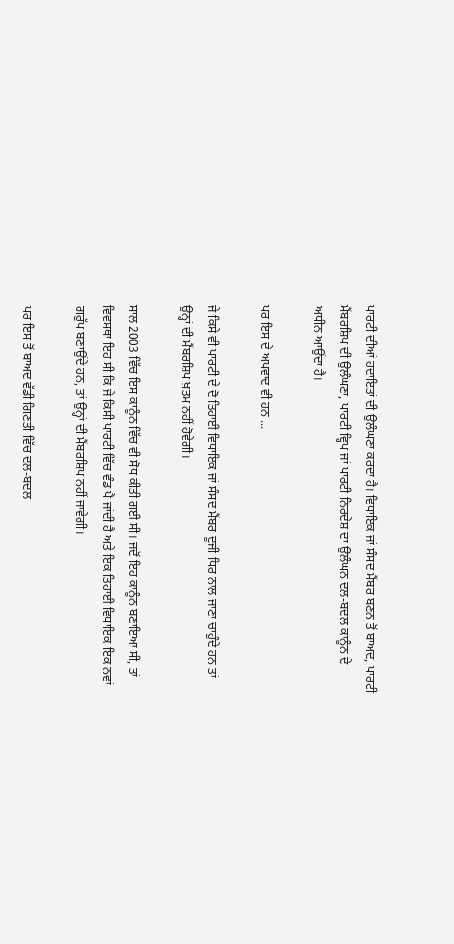ਪਾਰਟੀ ਦੀਆਂ ਹਦਾਇਤਾਂ ਦੀ ਉਲੰਘਣਾ ਕਰਦਾ ਹੈ। ਵਿਧਾਇਕ ਜਾਂ ਸੰਸਦ ਮੈਂਬਰ ਬਣਨ ਤੋਂ ਬਾਅਦ, ਪਾਰਟੀ ਮੈਂਬਰਸ਼ਿਪ ਦੀ ਉਲੰਘਣਾ, ਪਾਰਟੀ ਵ੍ਹਿਪ ਜਾਂ ਪਾਰਟੀ ਨਿਰਦੇਸ਼ ਦਾ ਉਲੰਘਨ ਦਲ-ਬਦਲ ਕਾਨੂੰਨ ਦੇ ਅਧੀਨ ਆਉਂਦਾ ਹੈ।

ਪਰ ਇਸ ਦੇ ਅਪਵਾਦ ਵੀ ਹਨ ...

ਜੇ ਕਿਸੇ ਵੀ ਪਾਰਟੀ ਦੇ ਦੋ ਤਿਹਾਈ ਵਿਧਾਇਕ ਜਾਂ ਸੰਸਦ ਮੈਂਬਰ ਦੂਜੀ ਧਿਰ ਨਾਲ ਜਾਣਾ ਚਾਹੁੰਦੇ ਹਨ ਤਾਂ ਉਨ੍ਹਾਂ ਦੀ ਮੈਂਬਰਸ਼ਿਪ ਖ਼ਤਮ ਨਹੀਂ ਹੋਵੇਗੀ।

ਸਾਲ 2003 ਵਿੱਚ ਇਸ ਕਾਨੂੰਨ ਵਿੱਚ ਵੀ ਸੋਧ ਕੀਤੀ ਗਈ ਸੀ। ਜਦੋਂ ਇਹ ਕਾਨੂੰਨ ਬਣਾਇਆ ਸੀ, ਤਾਂ ਵਿਵਸਥਾ ਇਹ ਸੀ ਕਿ ਜੇ ਕਿਸੀ ਪਾਰਟੀ ਵਿੱਚ ਵੰਡ ਪੈ ਜਾਂਦੀ ਹੈ ਅਤੇ ਇਕ ਤਿਹਾਈ ਵਿਧਾਇਕ ਇਕ ਨਵਾਂ ਗਰੁੱਪ ਬਣਾਉਂਦੇ ਹਨ, ਤਾਂ ਉਨ੍ਹਾਂ ਦੀ ਮੈਂਬਰਸ਼ਿਪ ਨਹੀਂ ਜਾਵੇਗੀ।

ਪਰ ਇਸ ਤੋਂ ਬਾਅਦ ਵੱਡੀ ਗਿਣਤੀ ਵਿੱਚ ਦਲ-ਬਦਲ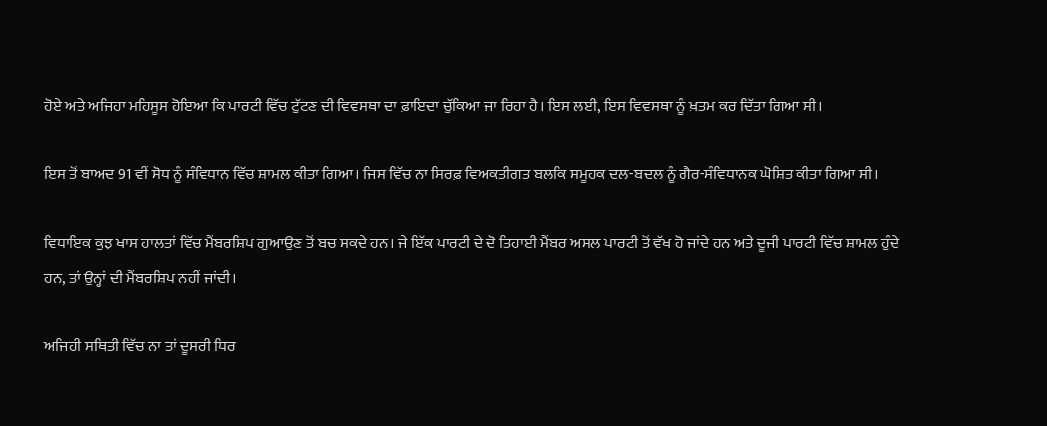ਹੋਏ ਅਤੇ ਅਜਿਹਾ ਮਹਿਸੂਸ ਹੋਇਆ ਕਿ ਪਾਰਟੀ ਵਿੱਚ ਟੁੱਟਣ ਦੀ ਵਿਵਸਥਾ ਦਾ ਫ਼ਾਇਦਾ ਚੁੱਕਿਆ ਜਾ ਰਿਹਾ ਹੈ। ਇਸ ਲਈ, ਇਸ ਵਿਵਸਥਾ ਨੂੰ ਖ਼ਤਮ ਕਰ ਦਿੱਤਾ ਗਿਆ ਸੀ।

ਇਸ ਤੋਂ ਬਾਅਦ 91 ਵੀਂ ਸੋਧ ਨੂੰ ਸੰਵਿਧਾਨ ਵਿੱਚ ਸ਼ਾਮਲ ਕੀਤਾ ਗਿਆ। ਜਿਸ ਵਿੱਚ ਨਾ ਸਿਰਫ਼ ਵਿਅਕਤੀਗਤ ਬਲਕਿ ਸਮੂਹਕ ਦਲ-ਬਦਲ ਨੂੰ ਗੈਰ-ਸੰਵਿਧਾਨਕ ਘੋਸ਼ਿਤ ਕੀਤਾ ਗਿਆ ਸੀ।

ਵਿਧਾਇਕ ਕੁਝ ਖਾਸ ਹਾਲਤਾਂ ਵਿੱਚ ਮੈਂਬਰਸ਼ਿਪ ਗੁਆਉਣ ਤੋਂ ਬਚ ਸਕਦੇ ਹਨ। ਜੇ ਇੱਕ ਪਾਰਟੀ ਦੇ ਦੋ ਤਿਹਾਈ ਮੈਂਬਰ ਅਸਲ ਪਾਰਟੀ ਤੋਂ ਵੱਖ ਹੋ ਜਾਂਦੇ ਹਨ ਅਤੇ ਦੂਜੀ ਪਾਰਟੀ ਵਿੱਚ ਸ਼ਾਮਲ ਹੁੰਦੇ ਹਨ, ਤਾਂ ਉਨ੍ਹਾਂ ਦੀ ਮੈਂਬਰਸ਼ਿਪ ਨਹੀਂ ਜਾਂਦੀ।

ਅਜਿਹੀ ਸਥਿਤੀ ਵਿੱਚ ਨਾ ਤਾਂ ਦੂਸਰੀ ਧਿਰ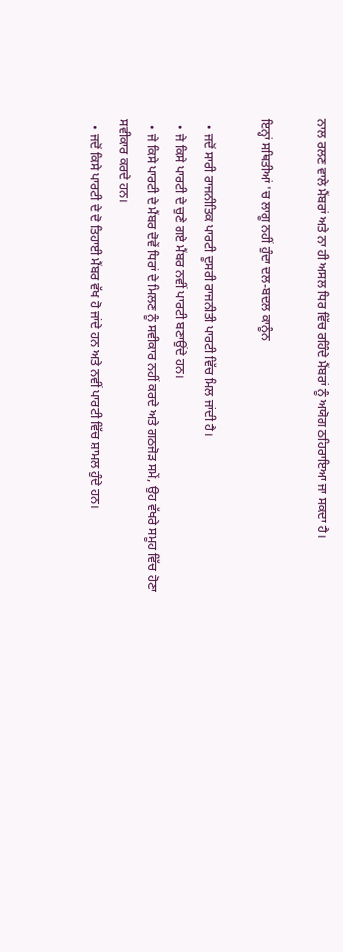ਨਾਲ ਰਲਣ ਵਾਲੇ ਮੈਂਬਰਾਂ ਅਤੇ ਨਾ ਹੀ ਅਸਲ ਧਿਰ ਵਿੱਚ ਰਹਿੰਦੇ ਮੈਂਬਰਾਂ ਨੂੰ ਅਯੋਗ ਠਹਿਰਾਇਆ ਜਾ ਸਕਦਾ ਹੈ।

ਇਨ੍ਹਾਂ ਸਥਿਤੀਆਂ 'ਚ ਲਾਗੂ ਨਹੀਂ ਹੁੰਦਾ ਦਲ-ਬਦਲ ਕਾਨੂੰਨ

  • ਜਦੋਂ ਸਾਰੀ ਰਾਜਨੀਤਿਕ ਪਾਰਟੀ ਦੂਸਰੀ ਰਾਜਨੀਤੀ ਪਾਰਟੀ ਵਿੱਚ ਮਿਲ ਜਾਂਦੀ ਹੈ।
  • ਜੇ ਕਿਸੇ ਪਾਰਟੀ ਦੇ ਚੁਣੇ ਗਏ ਮੈਂਬਰ ਨਵੀਂ ਪਾਰਟੀ ਬਣਾਉਂਦੇ ਹਨ।
  • ਜੇ ਕਿਸੇ ਪਾਰਟੀ ਦੇ ਮੈਂਬਰ ਦੋਵੇਂ ਧਿਰਾਂ ਦੇ ਮਿਲਣ ਨੂੰ ਸਵੀਕਾਰ ਨਹੀਂ ਕਰਦੇ ਅਤੇ ਗਠਜੋੜ ਸਮੇਂ, ਉਹ ਵੱਖਰੇ ਸਮੂਹ ਵਿੱਚ ਹੋਣਾ ਸਵੀਕਾਰ ਕਰਦੇ ਹਨ।
  • ਜਦੋਂ ਕਿਸੇ ਪਾਰਟੀ ਦੇ ਦੋ ਤਿਹਾਈ ਮੈਂਬਰ ਵੱਖ ਹੋ ਜਾਂਦੇ ਹਨ ਅਤੇ ਨਵੀਂ ਪਾਰਟੀ ਵਿੱਚ ਸ਼ਾਮਲ ਹੁੰਦੇ ਹਨ।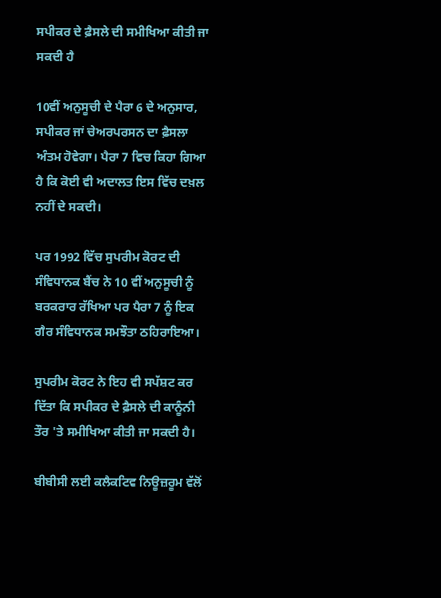ਸਪੀਕਰ ਦੇ ਫ਼ੈਸਲੇ ਦੀ ਸਮੀਖਿਆ ਕੀਤੀ ਜਾ ਸਕਦੀ ਹੈ

10ਵੀਂ ਅਨੁਸੂਚੀ ਦੇ ਪੈਰਾ 6 ਦੇ ਅਨੁਸਾਰ, ਸਪੀਕਰ ਜਾਂ ਚੇਅਰਪਰਸਨ ਦਾ ਫ਼ੈਸਲਾ ਅੰਤਮ ਹੋਵੇਗਾ। ਪੈਰਾ 7 ਵਿਚ ਕਿਹਾ ਗਿਆ ਹੈ ਕਿ ਕੋਈ ਵੀ ਅਦਾਲਤ ਇਸ ਵਿੱਚ ਦਖ਼ਲ ਨਹੀਂ ਦੇ ਸਕਦੀ।

ਪਰ 1992 ਵਿੱਚ ਸੁਪਰੀਮ ਕੋਰਟ ਦੀ ਸੰਵਿਧਾਨਕ ਬੈਂਚ ਨੇ 10 ਵੀਂ ਅਨੁਸੂਚੀ ਨੂੰ ਬਰਕਰਾਰ ਰੱਖਿਆ ਪਰ ਪੈਰਾ 7 ਨੂੰ ਇਕ ਗੈਰ ਸੰਵਿਧਾਨਕ ਸਮਝੌਤਾ ਠਹਿਰਾਇਆ।

ਸੁਪਰੀਮ ਕੋਰਟ ਨੇ ਇਹ ਵੀ ਸਪੱਸ਼ਟ ਕਰ ਦਿੱਤਾ ਕਿ ਸਪੀਕਰ ਦੇ ਫ਼ੈਸਲੇ ਦੀ ਕਾਨੂੰਨੀ ਤੌਰ 'ਤੇ ਸਮੀਖਿਆ ਕੀਤੀ ਜਾ ਸਕਦੀ ਹੈ।

ਬੀਬੀਸੀ ਲਈ ਕਲੈਕਟਿਵ ਨਿਊਜ਼ਰੂਮ ਵੱਲੋਂ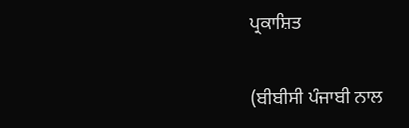ਪ੍ਰਕਾਸ਼ਿਤ

(ਬੀਬੀਸੀ ਪੰਜਾਬੀ ਨਾਲ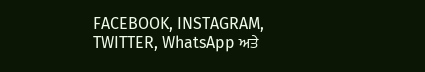FACEBOOK, INSTAGRAM, TWITTER, WhatsApp ਅਤੇ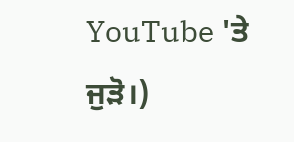YouTube 'ਤੇ ਜੁੜੋ।)